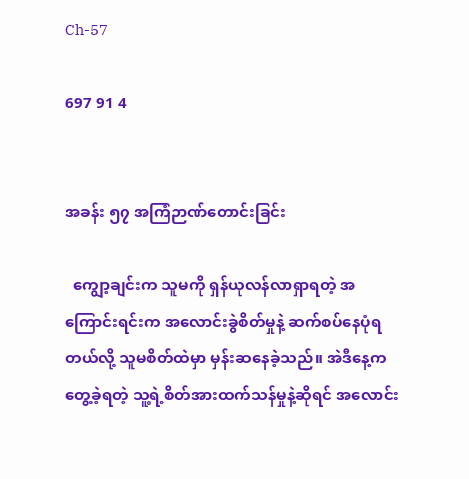Ch-57

697 91 4


အခန်း ၅၇ အကြံဉာဏ်တောင်းခြင်း

  ကျွော့ချင်းက သူမကို ရှန်ယုလန်လာရှာရတဲ့ အကြောင်းရင်းက အလောင်းခွဲစိတ်မှုနဲ့ ဆက်စပ်နေပုံရတယ်လို့ သူမစိတ်ထဲမှာ မှန်းဆနေခဲ့သည်။ အဲဒီနေ့ကတွေ့ခဲ့ရတဲ့ သူ့ရဲ့စိတ်အားထက်သန်မှုနဲ့ဆိုရင် အလောင်း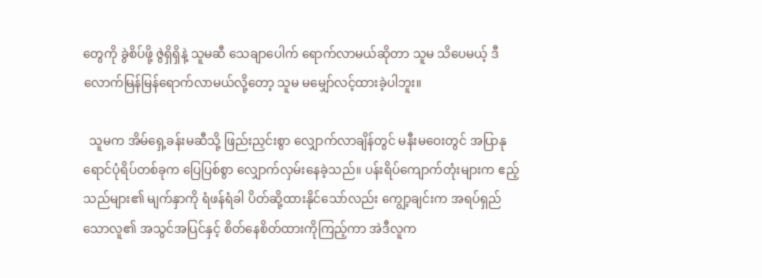တွေကို ခွဲစိပ်ဖို့ ဇွဲရှိရှိနဲ့ သူမဆီ သေချာပေါက် ရောက်လာမယ်ဆိုတာ သူမ သိပေမယ့် ဒီလောက်မြန်မြန်ရောက်လာမယ်လို့တော့ သူမ မမျှော်လင့်ထားခဲ့ပါဘူး။

  သူမက အိမ်ရှေ့ခန်းမဆီသို့ ဖြည်းညှင်းစွာ လျှောက်လာချိန်တွင် မနီးမဝေးတွင် အပြာနုရောင်ပုံရိပ်တစ်ခုက ပြေပြစ်စွာ လျှောက်လှမ်းနေခဲ့သည်။ ပန်းရိပ်ကျောက်တုံးများက ဧည့်သည်များ၏ မျက်နှာကို ရံဖန်ရံခါ ပိတ်ဆို့ထားနိုင်သော်လည်း ကျွော့ချင်းက အရပ်ရှည်သောလူ၏ အသွင်အပြင်နှင့် စိတ်နေစိတ်ထားကိုကြည့်ကာ အဲဒီလူက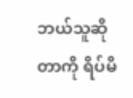ဘယ်သူဆိုတာကို ရိပ်မိ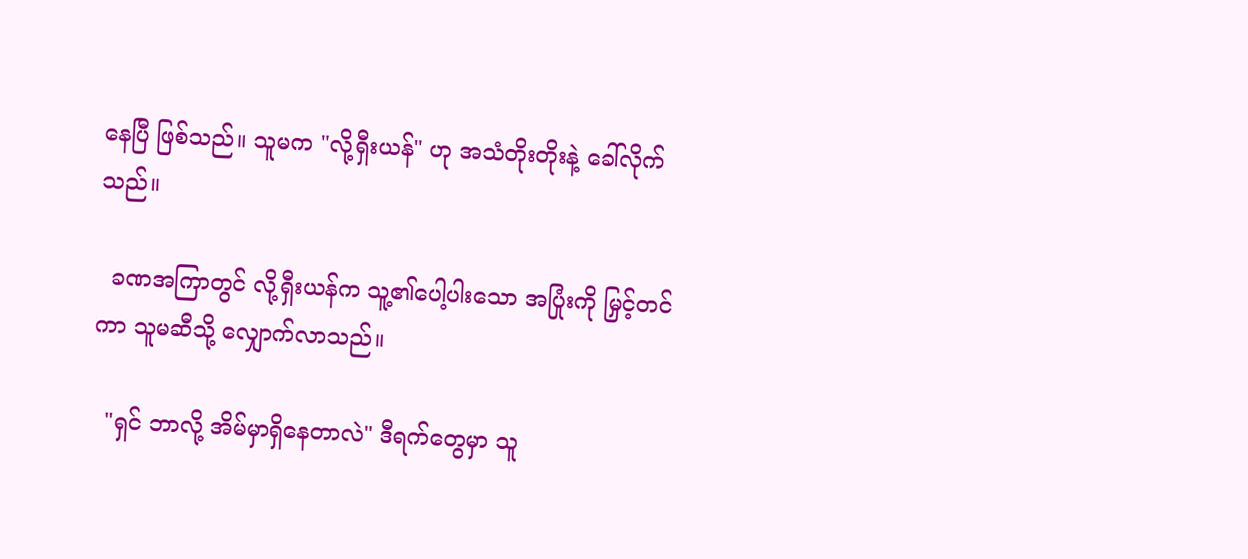နေပြီ ဖြစ်သည်။ သူမက "လို့ရှီးယန်" ဟု အသံတိုးတိုးနဲ့ ခေါ်လိုက်သည်။

  ခဏအကြာတွင် လို့ရှီးယန်က သူ့၏ပေါ့ပါးသော အပြုံးကို မြှင့်တင်ကာ သူမဆီသို့ လျှောက်လာသည်။

  "ရှင် ဘာလို့ အိမ်မှာရှိနေတာလဲ" ဒီရက်တွေမှာ သူ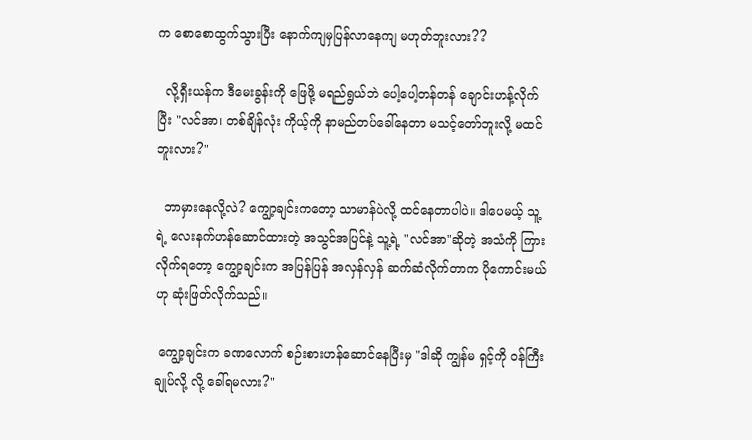က စောစောထွက်သွားပြီး နောက်ကျမှပြန်လာနေကျ မဟုတ်ဘူးလား??

  လို့ရှီးယန်က ဒီမေးခွန်းကို ဖြေဖို့ မရည်ရွယ်ဘဲ ပေါ့ပေါ့တန်တန် ချောင်းဟန့်လိုက်ပြီး "လင်အာ၊ တစ်ချိန်လုံး ကိုယ့်ကို နာမည်တပ်ခေါ်နေတာ မသင့်တော်ဘူးလို့ မထင်ဘူးလား?"

  ဘာမှားနေလို့လဲ? ကျွော့ချင်းကတော့ သာမာန်ပဲလို့ ထင်နေတာပါပဲ။ ဒါပေမယ့် သူ့ရဲ့ လေးနက်ဟန်ဆောင်ထားတဲ့ အသွင်အပြင်နဲ့ သူ့ရဲ့ "လင်အာ"ဆိုတဲ့ အသံကို ကြားလိုက်ရတော့ ကျွော့ချင်းက အပြန်ပြန် အလှန်လှန် ဆက်ဆံလိုက်တာက ပိုကောင်းမယ်ဟု ဆုံးဖြတ်လိုက်သည်။

 ကျွော့ချင်းက ခဏလောက် စဉ်းစားဟန်ဆောင်နေပြီးမှ "ဒါဆို ကျွန်မ ရှင့်ကို ဝန်ကြီးချုပ်လို့ လို့ ခေါ်ရမလား?"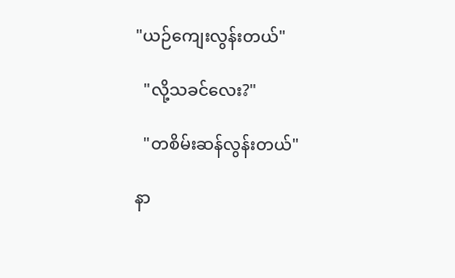"ယဉ်ကျေးလွန်းတယ်"

  "လို့သခင်လေး?"

  "တစိမ်းဆန်လွန်းတယ်"

နာ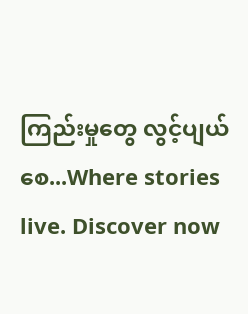ကြည်းမှုတွေ လွင့်ပျယ်စေ...Where stories live. Discover now